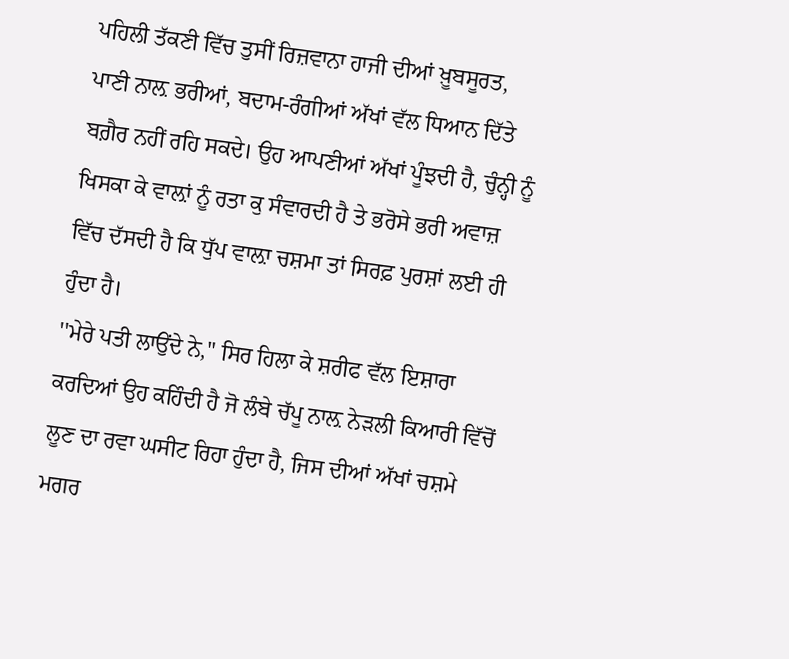ਪਹਿਲੀ ਤੱਕਣੀ ਵਿੱਚ ਤੁਸੀਂ ਰਿਜ਼ਵਾਨਾ ਹਾਜੀ ਦੀਆਂ ਖ਼ੂਬਸੂਰਤ, ਪਾਣੀ ਨਾਲ਼ ਭਰੀਆਂ, ਬਦਾਮ-ਰੰਗੀਆਂ ਅੱਖਾਂ ਵੱਲ ਧਿਆਨ ਦਿੱਤੇ ਬਗ਼ੈਰ ਨਹੀਂ ਰਹਿ ਸਕਦੇ। ਉਹ ਆਪਣੀਆਂ ਅੱਖਾਂ ਪੂੰਝਦੀ ਹੈ, ਚੁੰਨ੍ਹੀ ਨੂੰ ਖਿਸਕਾ ਕੇ ਵਾਲ਼ਾਂ ਨੂੰ ਰਤਾ ਕੁ ਸੰਵਾਰਦੀ ਹੈ ਤੇ ਭਰੋਸੇ ਭਰੀ ਅਵਾਜ਼ ਵਿੱਚ ਦੱਸਦੀ ਹੈ ਕਿ ਧੁੱਪ ਵਾਲ਼ਾ ਚਸ਼ਮਾ ਤਾਂ ਸਿਰਫ਼ ਪੁਰਸ਼ਾਂ ਲਈ ਹੀ ਹੁੰਦਾ ਹੈ।
''ਮੇਰੇ ਪਤੀ ਲਾਉਂਦੇ ਨੇ,'' ਸਿਰ ਹਿਲਾ ਕੇ ਸ਼ਰੀਫ ਵੱਲ ਇਸ਼ਾਰਾ ਕਰਦਿਆਂ ਉਹ ਕਹਿੰਦੀ ਹੈ ਜੋ ਲੰਬੇ ਚੱਪੂ ਨਾਲ਼ ਨੇੜਲੀ ਕਿਆਰੀ ਵਿੱਚੋਂ ਲੂਣ ਦਾ ਰਵਾ ਘਸੀਟ ਰਿਹਾ ਹੁੰਦਾ ਹੈ, ਜਿਸ ਦੀਆਂ ਅੱਖਾਂ ਚਸ਼ਮੇ ਮਗਰ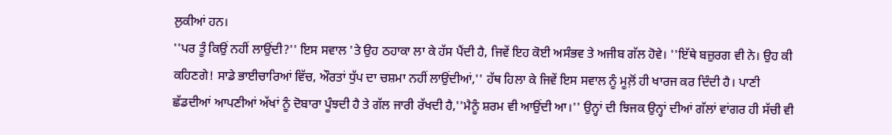ਲੁਕੀਆਂ ਹਨ।
''ਪਰ ਤੂੰ ਕਿਉਂ ਨਹੀਂ ਲਾਉਂਦੀ?'' ਇਸ ਸਵਾਲ 'ਤੇ ਉਹ ਠਹਾਕਾ ਲਾ ਕੇ ਹੱਸ ਪੈਂਦੀ ਹੈ, ਜਿਵੇਂ ਇਹ ਕੋਈ ਅਸੰਭਵ ਤੇ ਅਜੀਬ ਗੱਲ ਹੋਵੇ। ''ਇੱਥੇ ਬਜ਼ੁਰਗ ਵੀ ਨੇ। ਉਹ ਕੀ ਕਹਿਣਗੇ! ਸਾਡੇ ਭਾਈਚਾਰਿਆਂ ਵਿੱਚ, ਔਰਤਾਂ ਧੁੱਪ ਦਾ ਚਸ਼ਮਾ ਨਹੀਂ ਲਾਉਂਦੀਆਂ,'' ਹੱਥ ਹਿਲਾ ਕੇ ਜਿਵੇਂ ਇਸ ਸਵਾਲ ਨੂੰ ਮੂਲ਼ੋਂ ਹੀ ਖਾਰਜ ਕਰ ਦਿੰਦੀ ਹੈ। ਪਾਣੀ ਛੱਡਦੀਆਂ ਆਪਣੀਆਂ ਅੱਖਾਂ ਨੂੰ ਦੋਬਾਰਾ ਪੂੰਝਦੀ ਹੈ ਤੇ ਗੱਲ ਜਾਰੀ ਰੱਖਦੀ ਹੈ,''ਮੈਨੂੰ ਸ਼ਰਮ ਵੀ ਆਉਂਦੀ ਆ।'' ਉਨ੍ਹਾਂ ਦੀ ਝਿਜਕ ਉਨ੍ਹਾਂ ਦੀਆਂ ਗੱਲਾਂ ਵਾਂਗਰ ਹੀ ਸੱਚੀ ਵੀ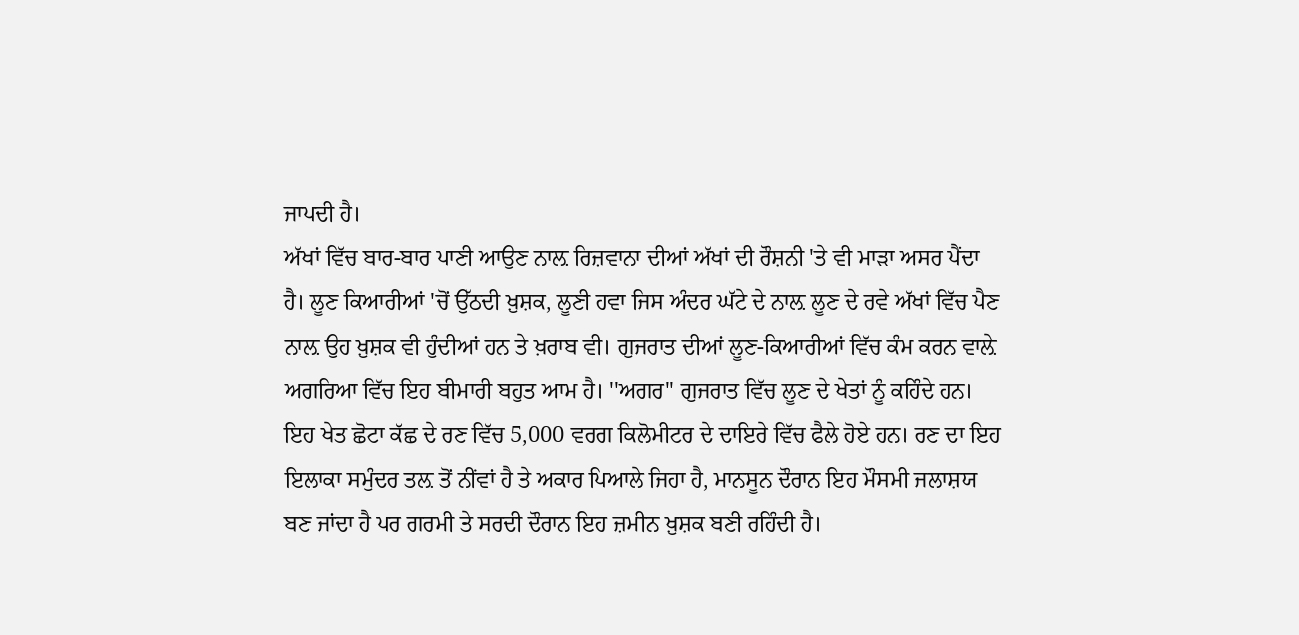ਜਾਪਦੀ ਹੈ।
ਅੱਖਾਂ ਵਿੱਚ ਬਾਰ-ਬਾਰ ਪਾਣੀ ਆਉਣ ਨਾਲ਼ ਰਿਜ਼ਵਾਨਾ ਦੀਆਂ ਅੱਖਾਂ ਦੀ ਰੌਸ਼ਨੀ 'ਤੇ ਵੀ ਮਾੜਾ ਅਸਰ ਪੈਂਦਾ ਹੈ। ਲੂਣ ਕਿਆਰੀਆਂ 'ਚੋਂ ਉੱਠਦੀ ਖ਼ੁਸ਼ਕ, ਲੂਣੀ ਹਵਾ ਜਿਸ ਅੰਦਰ ਘੱਟੇ ਦੇ ਨਾਲ਼ ਲੂਣ ਦੇ ਰਵੇ ਅੱਖਾਂ ਵਿੱਚ ਪੈਣ ਨਾਲ਼ ਉਹ ਖ਼ੁਸ਼ਕ ਵੀ ਹੁੰਦੀਆਂ ਹਨ ਤੇ ਖ਼ਰਾਬ ਵੀ। ਗੁਜਰਾਤ ਦੀਆਂ ਲੂਣ-ਕਿਆਰੀਆਂ ਵਿੱਚ ਕੰਮ ਕਰਨ ਵਾਲ਼ੇ ਅਗਰਿਆ ਵਿੱਚ ਇਹ ਬੀਮਾਰੀ ਬਹੁਤ ਆਮ ਹੈ। ''ਅਗਰ'' ਗੁਜਰਾਤ ਵਿੱਚ ਲੂਣ ਦੇ ਖੇਤਾਂ ਨੂੰ ਕਹਿੰਦੇ ਹਨ। ਇਹ ਖੇਤ ਛੋਟਾ ਕੱਛ ਦੇ ਰਣ ਵਿੱਚ 5,000 ਵਰਗ ਕਿਲੋਮੀਟਰ ਦੇ ਦਾਇਰੇ ਵਿੱਚ ਫੈਲੇ ਹੋਏ ਹਨ। ਰਣ ਦਾ ਇਹ ਇਲਾਕਾ ਸਮੁੰਦਰ ਤਲ਼ ਤੋਂ ਨੀਂਵਾਂ ਹੈ ਤੇ ਅਕਾਰ ਪਿਆਲੇ ਜਿਹਾ ਹੈ, ਮਾਨਸੂਨ ਦੌਰਾਨ ਇਹ ਮੌਸਮੀ ਜਲਾਸ਼ਯ ਬਣ ਜਾਂਦਾ ਹੈ ਪਰ ਗਰਮੀ ਤੇ ਸਰਦੀ ਦੌਰਾਨ ਇਹ ਜ਼ਮੀਨ ਖ਼ੁਸ਼ਕ ਬਣੀ ਰਹਿੰਦੀ ਹੈ।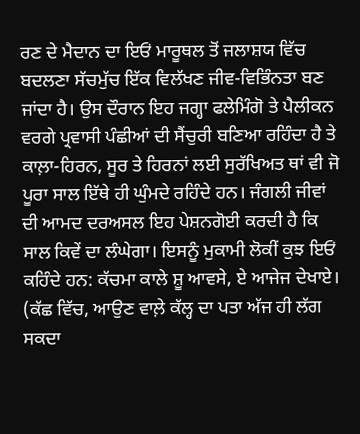ਰਣ ਦੇ ਮੈਦਾਨ ਦਾ ਇਓਂ ਮਾਰੂਥਲ ਤੋਂ ਜਲਾਸ਼ਯ ਵਿੱਚ ਬਦਲਣਾ ਸੱਚਮੁੱਚ ਇੱਕ ਵਿਲੱਖਣ ਜੀਵ-ਵਿਭਿੰਨਤਾ ਬਣ ਜਾਂਦਾ ਹੈ। ਉਸ ਦੌਰਾਨ ਇਹ ਜਗ੍ਹਾ ਫਲੇਮਿੰਗੋ ਤੇ ਪੈਲੀਕਨ ਵਰਗੇ ਪ੍ਰਵਾਸੀ ਪੰਛੀਆਂ ਦੀ ਸੈਂਚੁਰੀ ਬਣਿਆ ਰਹਿੰਦਾ ਹੈ ਤੇ ਕਾਲ਼ਾ-ਹਿਰਨ, ਸੂਰ ਤੇ ਹਿਰਨਾਂ ਲਈ ਸੁਰੱਖਿਅਤ ਥਾਂ ਵੀ ਜੋ ਪੂਰਾ ਸਾਲ ਇੱਥੇ ਹੀ ਘੁੰਮਦੇ ਰਹਿੰਦੇ ਹਨ। ਜੰਗਲੀ ਜੀਵਾਂ ਦੀ ਆਮਦ ਦਰਅਸਲ ਇਹ ਪੇਸ਼ਨਗੋਈ ਕਰਦੀ ਹੈ ਕਿ ਸਾਲ ਕਿਵੇਂ ਦਾ ਲੰਘੇਗਾ। ਇਸਨੂੰ ਮੁਕਾਮੀ ਲੋਕੀਂ ਕੁਝ ਇਓਂ ਕਹਿੰਦੇ ਹਨ: ਕੱਚਮਾ ਕਾਲੇ ਸ਼ੂ ਆਵਸੇ, ਏ ਆਜੇਜ ਦੇਖਾਏ। (ਕੱਛ ਵਿੱਚ, ਆਉਣ ਵਾਲ਼ੇ ਕੱਲ੍ਹ ਦਾ ਪਤਾ ਅੱਜ ਹੀ ਲੱਗ ਸਕਦਾ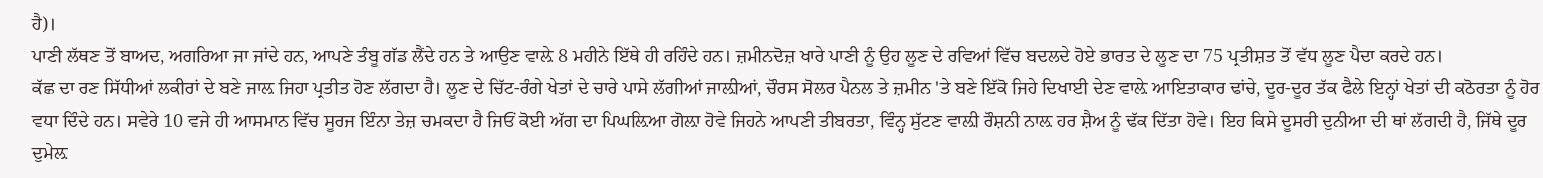ਹੈ)।
ਪਾਣੀ ਲੱਥਣ ਤੋਂ ਬਾਅਦ, ਅਗਰਿਆ ਜਾ ਜਾਂਦੇ ਹਨ, ਆਪਣੇ ਤੰਬੂ ਗੱਡ ਲੈਂਦੇ ਹਨ ਤੇ ਆਉਣ ਵਾਲ਼ੇ 8 ਮਹੀਨੇ ਇੱਥੇ ਹੀ ਰਹਿੰਦੇ ਹਨ। ਜ਼ਮੀਨਦੋਜ਼ ਖਾਰੇ ਪਾਣੀ ਨੂੰ ਉਹ ਲੂਣ ਦੇ ਰਵਿਆਂ ਵਿੱਚ ਬਦਲਦੇ ਹੋਏ ਭਾਰਤ ਦੇ ਲੂਣ ਦਾ 75 ਪ੍ਰਤੀਸ਼ਤ ਤੋਂ ਵੱਧ ਲੂਣ ਪੈਦਾ ਕਰਦੇ ਹਨ।
ਕੱਛ ਦਾ ਰਣ ਸਿੱਧੀਆਂ ਲਕੀਰਾਂ ਦੇ ਬਣੇ ਜਾਲ਼ ਜਿਹਾ ਪ੍ਰਤੀਤ ਹੋਣ ਲੱਗਦਾ ਹੈ। ਲੂਣ ਦੇ ਚਿੱਟ-ਰੰਗੇ ਖੇਤਾਂ ਦੇ ਚਾਰੇ ਪਾਸੇ ਲੱਗੀਆਂ ਜਾਲ਼ੀਆਂ, ਚੌਰਸ ਸੋਲਰ ਪੈਨਲ ਤੇ ਜ਼ਮੀਨ 'ਤੇ ਬਣੇ ਇੱਕੋ ਜਿਹੇ ਦਿਖਾਈ ਦੇਣ ਵਾਲ਼ੇ ਆਇਤਾਕਾਰ ਢਾਂਚੇ, ਦੂਰ-ਦੂਰ ਤੱਕ ਫੈਲੇ ਇਨ੍ਹਾਂ ਖੇਤਾਂ ਦੀ ਕਠੋਰਤਾ ਨੂੰ ਹੋਰ ਵਧਾ ਦਿੰਦੇ ਹਨ। ਸਵੇਰੇ 10 ਵਜੇ ਹੀ ਆਸਮਾਨ ਵਿੱਚ ਸੂਰਜ ਇੰਨਾ ਤੇਜ਼ ਚਮਕਦਾ ਹੈ ਜਿਓਂ ਕੋਈ ਅੱਗ ਦਾ ਪਿਘਲ਼ਿਆ ਗੋਲ਼ਾ ਹੋਵੇ ਜਿਹਨੇ ਆਪਣੀ ਤੀਬਰਤਾ, ਵਿੰਨ੍ਹ ਸੁੱਟਣ ਵਾਲ਼ੀ ਰੌਸ਼ਨੀ ਨਾਲ਼ ਹਰ ਸ਼ੈਅ ਨੂੰ ਢੱਕ ਦਿੱਤਾ ਹੋਵੇ। ਇਹ ਕਿਸੇ ਦੂਸਰੀ ਦੁਨੀਆ ਦੀ ਥਾਂ ਲੱਗਦੀ ਹੈ, ਜਿੱਥੇ ਦੂਰ ਦੁਮੇਲ਼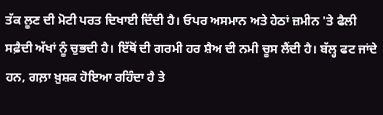ਤੱਕ ਲੂਣ ਦੀ ਮੋਟੀ ਪਰਤ ਦਿਖਾਈ ਦਿੰਦੀ ਹੈ। ਓਪਰ ਅਸਮਾਨ ਅਤੇ ਹੇਠਾਂ ਜ਼ਮੀਨ 'ਤੇ ਫੈਲੀ ਸਫ਼ੈਦੀ ਅੱਖਾਂ ਨੂੰ ਚੁਭਦੀ ਹੈ। ਇੱਥੋਂ ਦੀ ਗਰਮੀ ਹਰ ਸ਼ੈਅ ਦੀ ਨਮੀ ਚੂਸ ਲੈਂਦੀ ਹੈ। ਬੱਲ੍ਹ ਫਟ ਜਾਂਦੇ ਹਨ, ਗਲ਼ਾ ਖ਼ੁਸ਼ਕ ਹੋਇਆ ਰਹਿੰਦਾ ਹੈ ਤੇ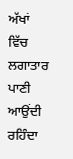ਅੱਖਾਂ ਵਿੱਚ ਲਗਾਤਾਰ ਪਾਣੀ ਆਉਂਦੀ ਰਹਿੰਦਾ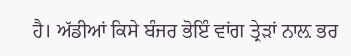ਹੈ। ਅੱਡੀਆਂ ਕਿਸੇ ਬੰਜਰ ਭੋਇੰ ਵਾਂਗ ਤ੍ਰੇੜਾਂ ਨਾਲ਼ ਭਰ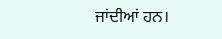ਜਾਂਦੀਆਂ ਹਨ।